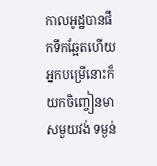កាលអូដ្ឋបានផឹកទឹកឆ្អែតហើយ អ្នកបម្រើនោះក៏យកចិញ្ចៀនមាសមួយវង់ ទម្ងន់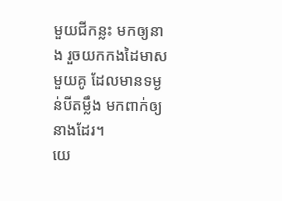មួយជីកន្លះ មកឲ្យនាង រួចយកកងដៃមាសមួយគូ ដែលមានទម្ងន់បីតម្លឹង មកពាក់ឲ្យនាងដែរ។
យេ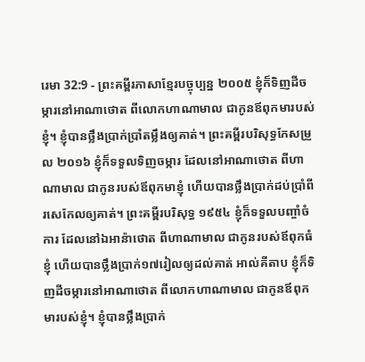រេមា 32:9 - ព្រះគម្ពីរភាសាខ្មែរបច្ចុប្បន្ន ២០០៥ ខ្ញុំក៏ទិញដីចម្ការនៅអាណាថោត ពីលោកហាណាមាល ជាកូនឪពុកមារបស់ខ្ញុំ។ ខ្ញុំបានថ្លឹងប្រាក់ប្រាំតម្លឹងឲ្យគាត់។ ព្រះគម្ពីរបរិសុទ្ធកែសម្រួល ២០១៦ ខ្ញុំក៏ទទួលទិញចម្ការ ដែលនៅអាណាថោត ពីហាណាមាល ជាកូនរបស់ឪពុកមាខ្ញុំ ហើយបានថ្លឹងប្រាក់ដប់ប្រាំពីរសេកែលឲ្យគាត់។ ព្រះគម្ពីរបរិសុទ្ធ ១៩៥៤ ខ្ញុំក៏ទទួលបញ្ចាំចំការ ដែលនៅឯអាន៉ាថោត ពីហាណាមាល ជាកូនរបស់ឪពុកធំខ្ញុំ ហើយបានថ្លឹងប្រាក់១៧រៀលឲ្យដល់គាត់ អាល់គីតាប ខ្ញុំក៏ទិញដីចម្ការនៅអាណាថោត ពីលោកហាណាមាល ជាកូនឪពុកមារបស់ខ្ញុំ។ ខ្ញុំបានថ្លឹងប្រាក់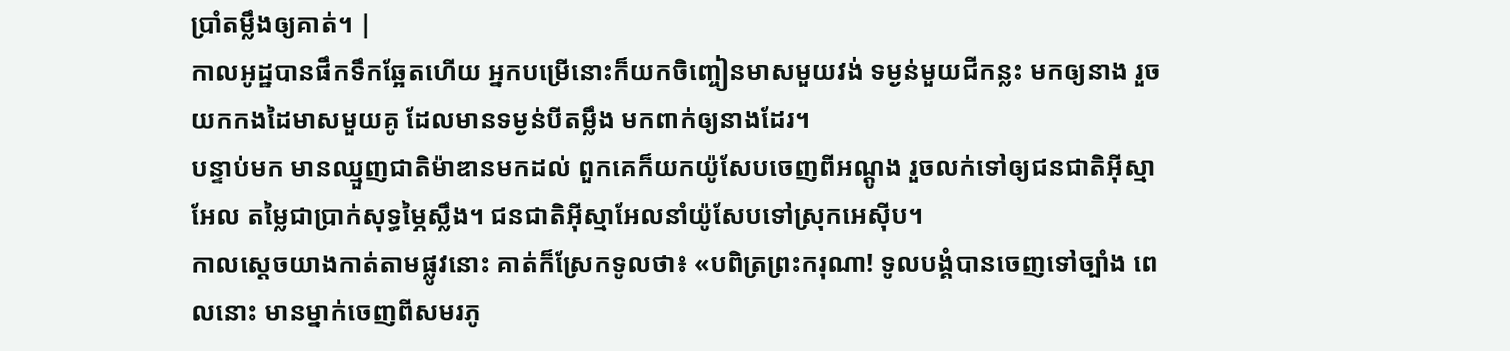ប្រាំតម្លឹងឲ្យគាត់។ |
កាលអូដ្ឋបានផឹកទឹកឆ្អែតហើយ អ្នកបម្រើនោះក៏យកចិញ្ចៀនមាសមួយវង់ ទម្ងន់មួយជីកន្លះ មកឲ្យនាង រួចយកកងដៃមាសមួយគូ ដែលមានទម្ងន់បីតម្លឹង មកពាក់ឲ្យនាងដែរ។
បន្ទាប់មក មានឈ្មួញជាតិម៉ាឌានមកដល់ ពួកគេក៏យកយ៉ូសែបចេញពីអណ្ដូង រួចលក់ទៅឲ្យជនជាតិអ៊ីស្មាអែល តម្លៃជាប្រាក់សុទ្ធម្ភៃស្លឹង។ ជនជាតិអ៊ីស្មាអែលនាំយ៉ូសែបទៅស្រុកអេស៊ីប។
កាលស្ដេចយាងកាត់តាមផ្លូវនោះ គាត់ក៏ស្រែកទូលថា៖ «បពិត្រព្រះករុណា! ទូលបង្គំបានចេញទៅច្បាំង ពេលនោះ មានម្នាក់ចេញពីសមរភូ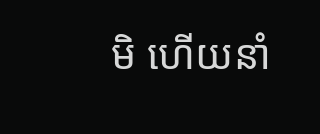មិ ហើយនាំ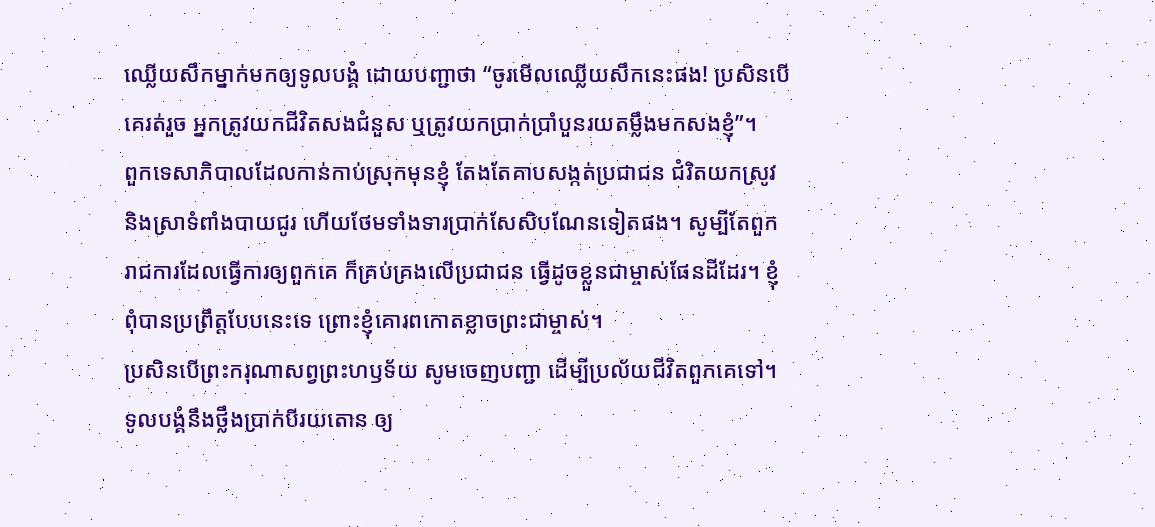ឈ្លើយសឹកម្នាក់មកឲ្យទូលបង្គំ ដោយបញ្ជាថា “ចូរមើលឈ្លើយសឹកនេះផង! ប្រសិនបើគេរត់រួច អ្នកត្រូវយកជីវិតសងជំនួស ឬត្រូវយកប្រាក់ប្រាំបួនរយតម្លឹងមកសងខ្ញុំ”។
ពួកទេសាភិបាលដែលកាន់កាប់ស្រុកមុនខ្ញុំ តែងតែគាបសង្កត់ប្រជាជន ជំរិតយកស្រូវ និងស្រាទំពាំងបាយជូរ ហើយថែមទាំងទារប្រាក់សែសិបណែនទៀតផង។ សូម្បីតែពួករាជការដែលធ្វើការឲ្យពួកគេ ក៏គ្រប់គ្រងលើប្រជាជន ធ្វើដូចខ្លួនជាម្ចាស់ផែនដីដែរ។ ខ្ញុំពុំបានប្រព្រឹត្តបែបនេះទេ ព្រោះខ្ញុំគោរពកោតខ្លាចព្រះជាម្ចាស់។
ប្រសិនបើព្រះករុណាសព្វព្រះហឫទ័យ សូមចេញបញ្ជា ដើម្បីប្រល័យជីវិតពួកគេទៅ។ ទូលបង្គំនឹងថ្លឹងប្រាក់បីរយតោន ឲ្យ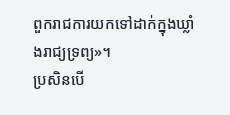ពួករាជការយកទៅដាក់ក្នុងឃ្លាំងរាជ្យទ្រព្យ»។
ប្រសិនបើ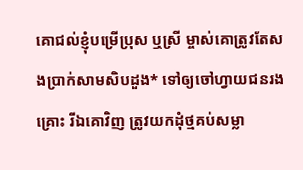គោជល់ខ្ញុំបម្រើប្រុស ឬស្រី ម្ចាស់គោត្រូវតែសងប្រាក់សាមសិបដួង* ទៅឲ្យចៅហ្វាយជនរងគ្រោះ រីឯគោវិញ ត្រូវយកដុំថ្មគប់សម្លា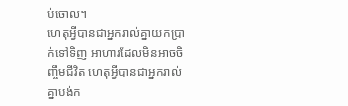ប់ចោល។
ហេតុអ្វីបានជាអ្នករាល់គ្នាយកប្រាក់ទៅទិញ អាហារដែលមិនអាចចិញ្ចឹមជីវិត ហេតុអ្វីបានជាអ្នករាល់គ្នាបង់ក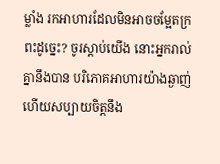ម្លាំង រកអាហារដែលមិនអាចចម្អែតក្រពះដូច្នេះ? ចូរស្ដាប់យើង នោះអ្នករាល់គ្នានឹងបាន បរិភោគអាហារយ៉ាងឆ្ងាញ់ ហើយសប្បាយចិត្តនឹង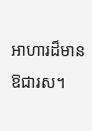អាហារដ៏មានឱជារស។